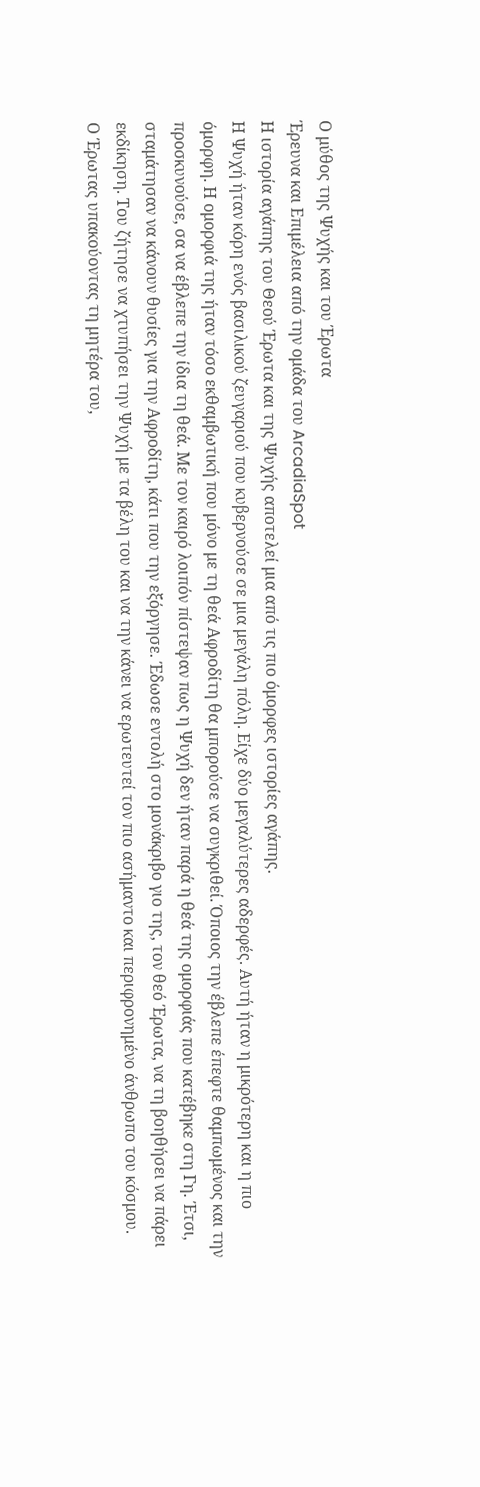Ο μύθος της Ψυχής και του Έρωτα
Έρευνα και Επιμέλεια από την ομάδα του ArcadiaSpot
Η ιστορία αγάπης του Θεού Έρωτα και της Ψυχής αποτελεί μια από τις πιο όμορφες ιστορίες αγάπης.
Η Ψυχή ήταν κόρη ενός βασιλικού ζευγαριού που κυβερνούσε σε μια μεγάλη πόλη. Είχε δύο μεγαλύτερες αδερφές. Αυτή ήταν η μικρότερη και η πιο όμορφη. Η ομορφιά της ήταν τόσο εκθαμβωτική που μόνο με τη θεά Αφροδίτη θα μπορούσε να συγκριθεί. Όποιος την έβλεπε έπεφτε θαμπωμένος και την προσκυνούσε, σα να έβλεπε την ίδια τη θεά. Με τον καιρό λοιπόν πίστεψαν πως η Ψυχή δεν ήταν παρά η θεά της ομορφιάς που κατέβηκε στη Γη. Έτσι, σταμάτησαν να κάνουν θυσίες για την Αφροδίτη, κάτι που την εξόργησε. Έδωσε εντολή στο μονάκριβο γιο της, τον θεό Έρωτα, να τη βοηθήσει να πάρει εκδίκηση. Του ζήτησε να χτυπήσει την Ψυχή με τα βέλη του και να την κάνει να ερωτευτεί τον πιο ασήμαντο και περιφρονημένο άνθρωπο του κόσμου.
Ο Έρωτας υπακούοντας τη μητέρα του,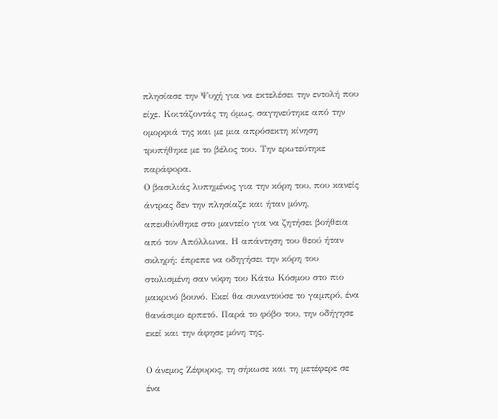πλησίασε την Ψυχή για να εκτελέσει την εντολή που είχε. Κοιτάζοντάς τη όμως, σαγηνεύτηκε από την ομορφιά της και με μια απρόσεκτη κίνηση τρυπήθηκε με το βέλος του. Την ερωτεύτηκε παράφορα.
Ο βασιλιάς λυπημένος για την κόρη του, που κανείς άντρας δεν την πλησίαζε και ήταν μόνη, απευθύνθηκε στο μαντείο για να ζητήσει βοήθεια από τον Απόλλωνα. Η απάντηση του θεού ήταν σκληρή: έπρεπε να οδηγήσει την κόρη του στολισμένη σαν νύφη του Κάτω Κόσμου στο πιο μακρινό βουνό. Εκεί θα συναντούσε το γαμπρό, ένα θανάσιμο ερπετό. Παρά το φόβο του, την οδήγησε εκεί και την άφησε μόνη της.

Ο άνεμος Ζέφυρος, τη σήκωσε και τη μετέφερε σε ένα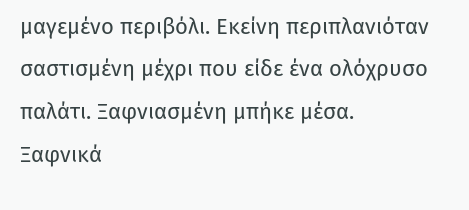μαγεμένο περιβόλι. Εκείνη περιπλανιόταν σαστισμένη μέχρι που είδε ένα ολόχρυσο παλάτι. Ξαφνιασμένη μπήκε μέσα. Ξαφνικά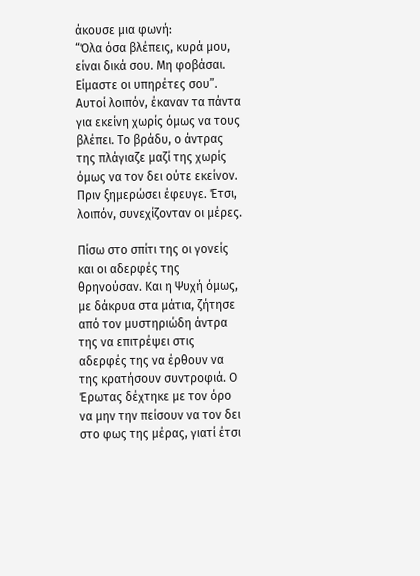άκουσε μια φωνή:
“Όλα όσα βλέπεις, κυρά μου, είναι δικά σου. Μη φοβάσαι. Είμαστε οι υπηρέτες σου”. Αυτοί λοιπόν, έκαναν τα πάντα για εκείνη χωρίς όμως να τους βλέπει. Το βράδυ, ο άντρας της πλάγιαζε μαζί της χωρίς όμως να τον δει ούτε εκείνον. Πριν ξημερώσει έφευγε. Έτσι, λοιπόν, συνεχίζονταν οι μέρες.

Πίσω στο σπίτι της οι γονείς και οι αδερφές της θρηνούσαν. Και η Ψυχή όμως, με δάκρυα στα μάτια, ζήτησε από τον μυστηριώδη άντρα της να επιτρέψει στις αδερφές της να έρθουν να της κρατήσουν συντροφιά. Ο Έρωτας δέχτηκε με τον όρο να μην την πείσουν να τον δει στο φως της μέρας, γιατί έτσι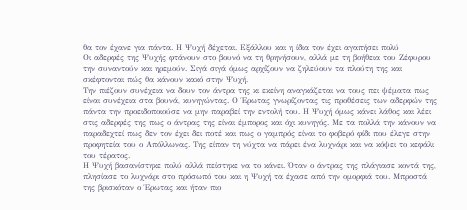θα τον έχανε για πάντα. Η Ψυχή δέχεται. Εξάλλου και η ίδια τον έχει αγαπήσει πολύ
Οι αδερφές της Ψυχής φτάνουν στο βουνό να τη θρηνήσουν, αλλά με τη βοήθεια του Ζέφυρου την συναντούν και ηρεμούν. Σιγά σιγά όμως αρχίζουν να ζηλεύουν τα πλούτη της και σκέφτονται πώς θα κάνουν κακό στην Ψυχή.
Την πιέζουν συνέχεια να δουν τον άντρα της κι εκείνη αναγκάζεται να τους πει ψέματα πως είναι συνέχεια στα βουνά, κυνηγώντας. Ο Έρωτας γνωρίζοντας τις προθέσεις των αδερφών της πάντα την προειδοποιούσε να μην παραβεί την εντολή του. Η Ψυχή όμως κάνει λάθος και λέει στις αδερφές της πως ο άντρας της είναι έμπορος και όχι κυνηγός. Με τα πολλά την κάνουν να παραδεχτεί πως δεν τον έχει δει ποτέ και πως ο γαμπρός είναι το φοβερό φίδι που έλεγε στην προφητεία του ο Απόλλωνας. Της είπαν τη νύχτα να πάρει ένα λυχνάρι και να κόψει το κεφάλι του τέρατος.
Η Ψυχή βασανίστηκε πολύ αλλά πείστηκε να το κάνει. Όταν ο άντρας της πλάγιασε κοντά της, πλησίασε το λυχνάρι στο πρόσωπό του και η Ψυχή τα έχασε από την ομορφιά του. Μπροστά της βρισκόταν ο Έρωτας και ήταν πιο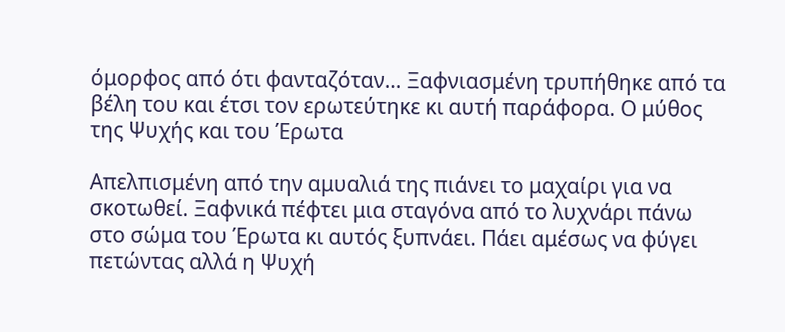όμορφος από ότι φανταζόταν… Ξαφνιασμένη τρυπήθηκε από τα βέλη του και έτσι τον ερωτεύτηκε κι αυτή παράφορα. Ο μύθος της Ψυχής και του Έρωτα

Απελπισμένη από την αμυαλιά της πιάνει το μαχαίρι για να σκοτωθεί. Ξαφνικά πέφτει μια σταγόνα από το λυχνάρι πάνω στο σώμα του Έρωτα κι αυτός ξυπνάει. Πάει αμέσως να φύγει πετώντας αλλά η Ψυχή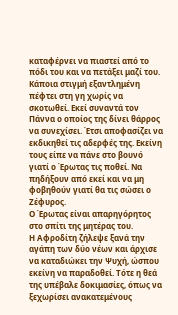καταφέρνει να πιαστεί από το πόδι του και να πετάξει μαζί του. Κάποια στιγμή εξαντλημένη πέφτει στη γη χωρίς να σκοτωθεί. Εκεί συναντά τον Πάννα ο οποίος της δίνει θάρρος να συνεχίσει. Έτσι αποφασίζει να εκδικηθεί τις αδερφές της. Εκείνη τους είπε να πάνε στο βουνό γιατί ο Έρωτας τις ποθεί. Να πηδήξουν από εκεί και να μη φοβηθούν γιατί θα τις σώσει ο Ζέφυρος.
Ο Έρωτας είναι απαρηγόρητος στο σπίτι της μητέρας του.
Η Αφροδίτη ζήλεψε ξανά την αγάπη των δύο νέων και άρχισε να καταδιώκει την Ψυχή, ώσπου εκείνη να παραδοθεί. Τότε η θεά της υπέβαλε δοκιμασίες, όπως να ξεχωρίσει ανακατεμένους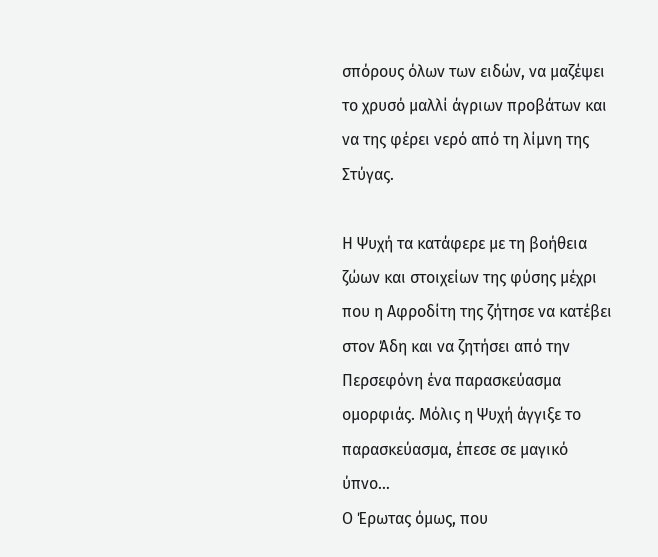σπόρους όλων των ειδών, να μαζέψει το χρυσό μαλλί άγριων προβάτων και να της φέρει νερό από τη λίμνη της Στύγας.

Η Ψυχή τα κατάφερε με τη βοήθεια ζώων και στοιχείων της φύσης μέχρι που η Αφροδίτη της ζήτησε να κατέβει στον Άδη και να ζητήσει από την Περσεφόνη ένα παρασκεύασμα ομορφιάς. Μόλις η Ψυχή άγγιξε το παρασκεύασμα, έπεσε σε μαγικό ύπνο…
Ο Έρωτας όμως, που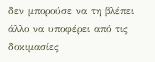δεν μπορούσε να τη βλέπει άλλο να υποφέρει από τις δοκιμασίες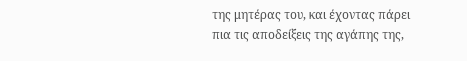της μητέρας του, και έχοντας πάρει πια τις αποδείξεις της αγάπης της,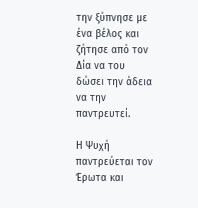την ξύπνησε με ένα βέλος και ζήτησε από τον Δία να του δώσει την άδεια να την παντρευτεί.

Η Ψυχή παντρεύεται τον Έρωτα και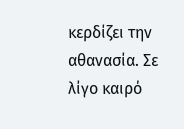κερδίζει την αθανασία. Σε λίγο καιρό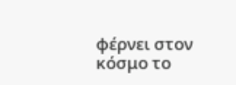φέρνει στον κόσμο το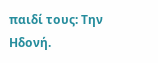παιδί τους: Την Ηδονή.